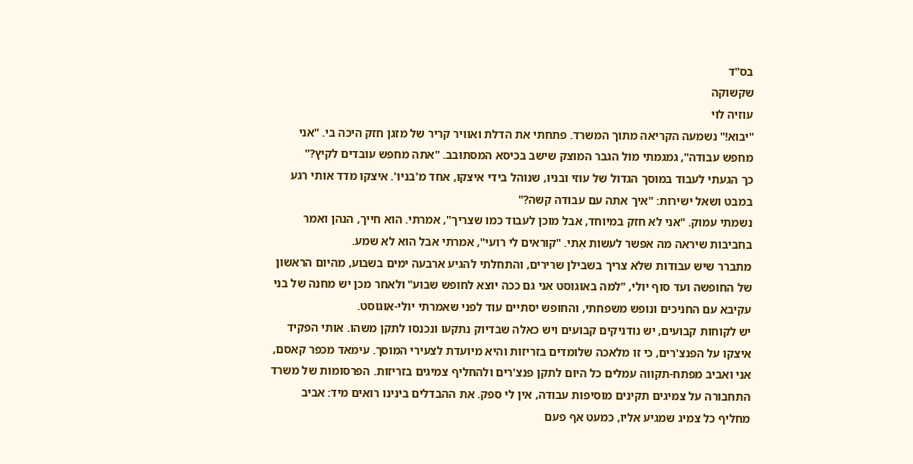בס"ד
שקשוקה
עוזיה לוי
"יבוא!" נשמעה הקריאה מתוך המשרד. פתחתי את הדלת ואוויר קריר של מזגן חזק היכה בי. "אני מחפש עבודה", גמגמתי מול הגבר המוצק שישב בכיסא המסתובב. "אתה מחפש עובדים לקיץ?"
כך הגעתי לעבוד במוסך הגדול של עוזי ובניו, שנוהל בידי איצקו, אחד מ'בניו'. איצקו מדד אותי רגע במבט ושאל ישירות: "איך אתה עם עבודה קשה?"
נשמתי עמוק. "אני לא חזק במיוחד, אבל מוכן לעבוד כמו שצריך", אמרתי. הוא חייך, הנהן ואמר בחביבות שיראה מה אפשר לעשות אִתי. "קוראים לי רועי", אמרתי אבל הוא לא שמע.
מתברר שיש עבודות שלא צריך בשבילן שרירים, והתחלתי להגיע ארבעה ימים בשבוע, מהיום הראשון של החופשה ועד סוף יולי, "למה באוגוסט אני גם ככה יוצא לחופש שבוע" ולאחר מכן יש מחנה של בני עקיבא עם החניכים ונופש משפחתי, והחופש יסתיים עוד לפני שאמרתי יולי-אוגוסט.
יש לקוחות קבועים, יש נודניקים קבועים ויש כאלה שבדיוק נתקעו ונכנסו לתקן משהו. אותי הפקיד איצקו על הפנצ'רים, כי זו מלאכה שלומדים בזריזות והיא מיועדת לצעירי המוסך. עימאד מכפר קאסם, אני ואביב מפתח-תקווה עמלים כל היום לתקן פנצ'רים ולהחליף צמיגים בזריזות. הפרסומות של משרד התחבורה על צמיגים תקינים מוסיפות עבודה, אין לי ספק. את ההבדלים בינינו רואים מיד: אביב מחליף כל צמיג שמגיע אליו, כמעט אף פעם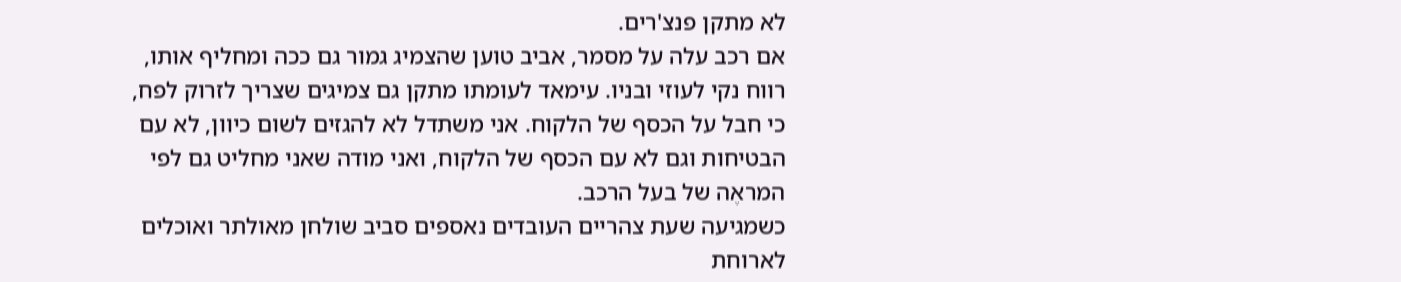לא מתקן פנצ'רים.
אם רכב עלה על מסמר, אביב טוען שהצמיג גמור גם ככה ומחליף אותו, רווח נקי לעוזי ובניו. עימאד לעומתו מתקן גם צמיגים שצריך לזרוק לפח, כי חבל על הכסף של הלקוח. אני משתדל לא להגזים לשום כיוון, לא עם הבטיחות וגם לא עם הכסף של הלקוח, ואני מודה שאני מחליט גם לפי המראֶה של בעל הרכב.
כשמגיעה שעת צהריים העובדים נאספים סביב שולחן מאולתר ואוכלים לארוחת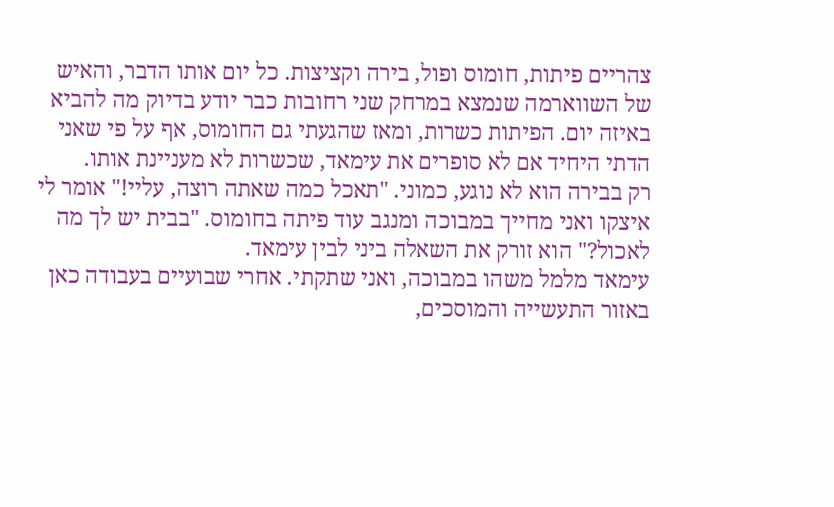צהריים פיתות, חומוס ופול, בירה וקציצות. כל יום אותו הדבר, והאיש של השווארמה שנמצא במרחק שני רחובות כבר יודע בדיוק מה להביא באיזה יום. הפיתות כשרות, ומאז שהגעתי גם החומוס, אף על פי שאני הדתי היחיד אם לא סופרים את עימאד, שכשרות לא מעניינת אותו.
רק בבירה הוא לא נוגע, כמוני. "תאכל כמה שאתה רוצה, עליי!" אומר לי איצקו ואני מחייך במבוכה ומנגב עוד פיתה בחומוס. "בבית יש לך מה לאכול?" הוא זורק את השאלה ביני לבין עימאד.
עימאד מלמל משהו במבוכה, ואני שתקתי. אחרי שבועיים בעבודה כאן באזור התעשייה והמוסכים,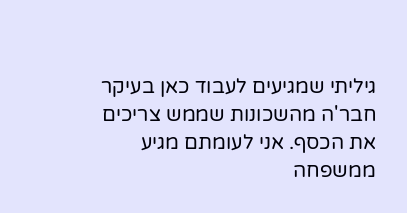גיליתי שמגיעים לעבוד כאן בעיקר חבר'ה מהשכונות שממש צריכים את הכסף. אני לעומתם מגיע ממשפחה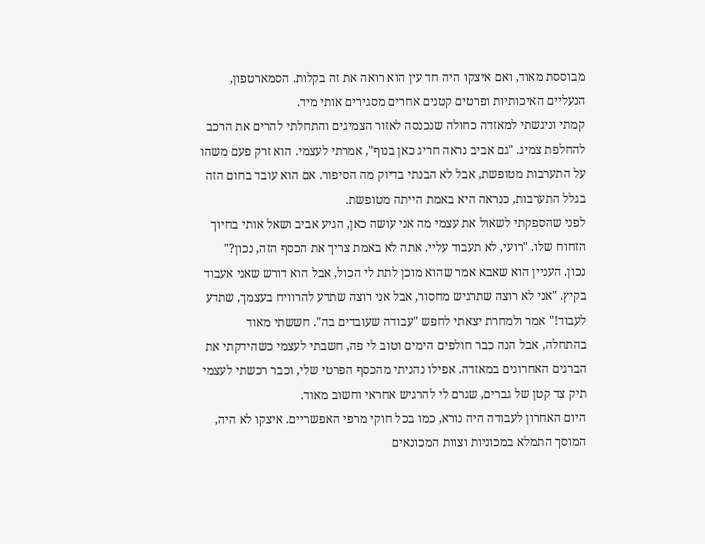מבוססת מאוד, ואם איצקו היה חד עין הוא רואה את זה בקלות. הסמארטפון, הנעליים האיכותיות ופרטים קטנים אחרים מסגירים אותי מיד.
קמתי וניגשתי למאזדה כחולה שנכנסה לאזור הצמיגים והתחלתי להרים את הרכב להחלפת צמיג. "גם אביב נראה חריג כאן בנוף", אמרתי לעצמי. הוא זרק פעם משהו על התערבות מטופשת, אבל לא הבנתי בדיוק מה הסיפור. אם הוא עובד בחום הזה בגלל התערבות, כנראה היא באמת הייתה מטופשת.
לפני שהספקתי לשאול את עצמי מה אני עושה כאן, הגיע אביב ושאל אותי בחיוך הזחוח שלו. "רועי, לא תעבוד עליי. אתה לא באמת צריך את הכסף הזה, נכון?"
נכון. העניין הוא שאבא אמר שהוא מוכן לתת לי הכול, אבל הוא דורש שאני אעבוד בקיץ. "אני לא רוצה שתרגיש מחסור, אבל אני רוצה שתדע להרוויח בעצמך, שתדע לעבוד!" אמר ולמחרת יצאתי לחפש "עבודה שעובדים בה". חששתי מאוד בהתחלה, אבל הנה כבר חולפים הימים וטוב לי פה, חשבתי לעצמי כשהידקתי את הברגים האחרונים במאזדה. אפילו נהניתי מהכסף הפרטי שלי, וכבר רכשתי לעצמי תיק צד קטן של גברים, שגרם לי להרגיש אחראי וחשוב מאוד.
היום האחרון לעבודה היה נורא, כמו בכל חוקי מרפי האפשריים. איצקו לא היה, המוסך התמלא במכוניות וצוות המכונאים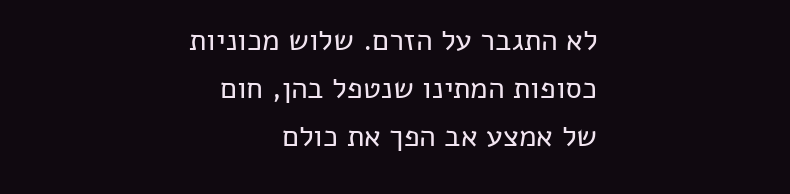לא התגבר על הזרם. שלוש מכוניות כסופות המתינו שנטפל בהן, חום של אמצע אב הפך את כולם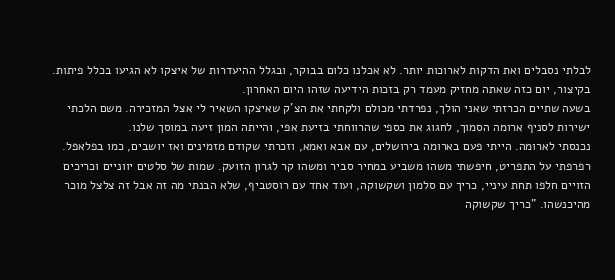לבלתי נסבלים ואת הדקות לארוכות יותר. לא אכלנו כלום בבוקר, ובגלל ההיעדרות של איצקו לא הגיעו בכלל פיתות. בקיצור, יום כזה שאתה מחזיק מעמד רק בזכות הידיעה שזהו היום האחרון.
בשעה שתיים הכרזתי שאני הולך, נפרדתי מכולם ולקחתי את הצ'ק שאיצקו השאיר לי אצל המזכירה. משם הלכתי ישירות לסניף ארומה הסמוך, לחגוג את כספי שהרווחתי בזיעת אפי, והייתה המון זיעה במוסך שלנו.
נכנסתי לארומה. הייתי פעם בארומה בירושלים, עם אבא ואמא, וזכרתי שקודם מזמינים ואז יושבים, כמו בפלאפל. רפרפתי על התפריט, חיפשתי משהו משביע במחיר סביר ומשהו קר לגרון הזועק. שמות של סלטים יווניים וכריכים הזויים חלפו תחת עיניי, כריך עם סלמון ושקשוקה, ועוד אחד עם רוסטביף, שלא הבנתי מה זה אבל זה צלצל מוכר מהיכנשהו. "כריך שקשוקה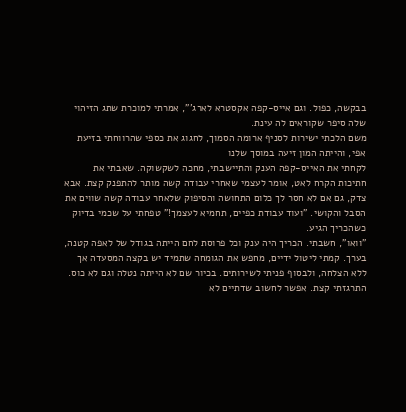בבקשה, כפול. וגם אייס-קפה אקסטרא לארג'", אמרתי למוכרת שתג הזיהוי שלה סיפר שקוראים לה עינת.
משם הלכתי ישירות לסניף ארומה הסמוך, לחגוג את כספי שהרווחתי בזיעת אפי, והייתה המון זיעה במוסך שלנו
לקחתי את האייס-קפה הענק והתיישבתי, מחכה לשקשוקה. שאבתי את חתיכות הקרח לאט, אומר לעצמי שאחרי עבודה קשה מותר להתפנק קצת. אבא צדק, גם אם לא חסר לך כלום התחושה והסיפוק שלאחר עבודה קשה שווים את הסבל והקושי. "ועוד עבודת כפיים, תחמיא לעצמך!" טפחתי על שכמי בדיוק כשהכריך הגיע.
"וואו", חשבתי. הכריך היה ענק וכל פרוסת לחם הייתה בגודל של לאפה קטנה, בערך. קמתי ליטול ידיים, מחפש את הגומחה שתמיד יש בקצה המסעדה אך ללא הצלחה, ולבסוף פניתי לשירותים. בכיור שם לא הייתה נטלה וגם לא כוס. התרגזתי קצת. אפשר לחשוב שדתיים לא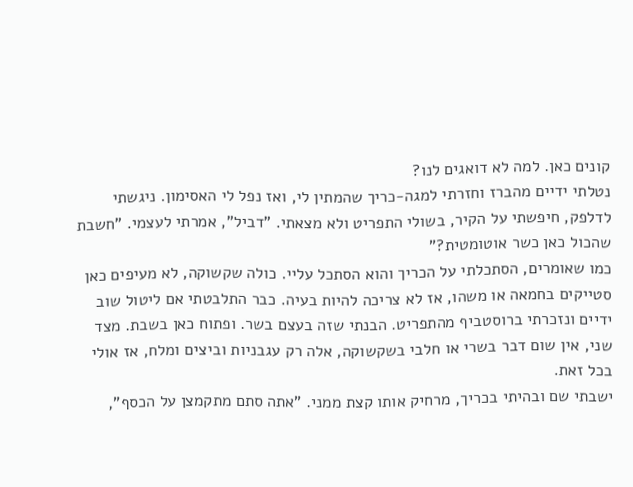קונים כאן. למה לא דואגים לנו?
נטלתי ידיים מהברז וחזרתי למגה-כריך שהמתין לי, ואז נפל לי האסימון. ניגשתי לדלפק, חיפשתי על הקיר, בשולי התפריט ולא מצאתי. "דביל", אמרתי לעצמי. "חשבת שהכול כאן כשר אוטומטית?"
כמו שאומרים, הסתכלתי על הכריך והוא הסתכל עליי. כולה שקשוקה, לא מעיפים כאן סטייקים בחמאה או משהו, אז לא צריכה להיות בעיה. כבר התלבטתי אם ליטול שוב ידיים ונזכרתי ברוסטביף מהתפריט. הבנתי שזה בעצם בשר. ופתוח כאן בשבת. מצד שני, אין שום דבר בשרי או חלבי בשקשוקה, אלה רק עגבניות וביצים ומלח, אז אולי בכל זאת.
ישבתי שם ובהיתי בכריך, מרחיק אותו קצת ממני. "אתה סתם מתקמצן על הכסף",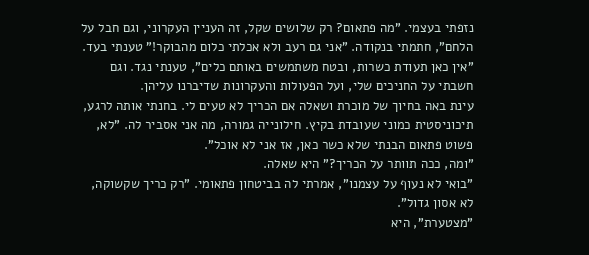נזפתי בעצמי. "מה פתאום? רק שלושים שקל, זה העניין העקרוני, וגם חבל על הלחם", חתמתי בנקודה. "אני גם רעב ולא אכלתי כלום מהבוקר!" טענתי בעד. "אין כאן תעודת כשרות, ובטח משתמשים באותם כלים", טענתי נגד. וגם חשבתי על החניכים שלי, ועל הפעולות והעקרונות שדיברנו עליהן.
עינת באה בחיוך של מוכרת ושאלה אם הכריך לא טעים לי. בחנתי אותה לרגע, תיכוניסטית כמוני שעובדת בקיץ. חילונייה גמורה, מה אני אסביר לה. "לא, פשוט פתאום הבנתי שלא כשר כאן, אז אני לא אוכל".
"ומה, ככה תוותר על הכריך?" היא שאלה.
"בואי לא נעוף על עצמנו", אמרתי לה בביטחון פתאומי. "רק כריך שקשוקה, לא אסון גדול".
"מצטערת", היא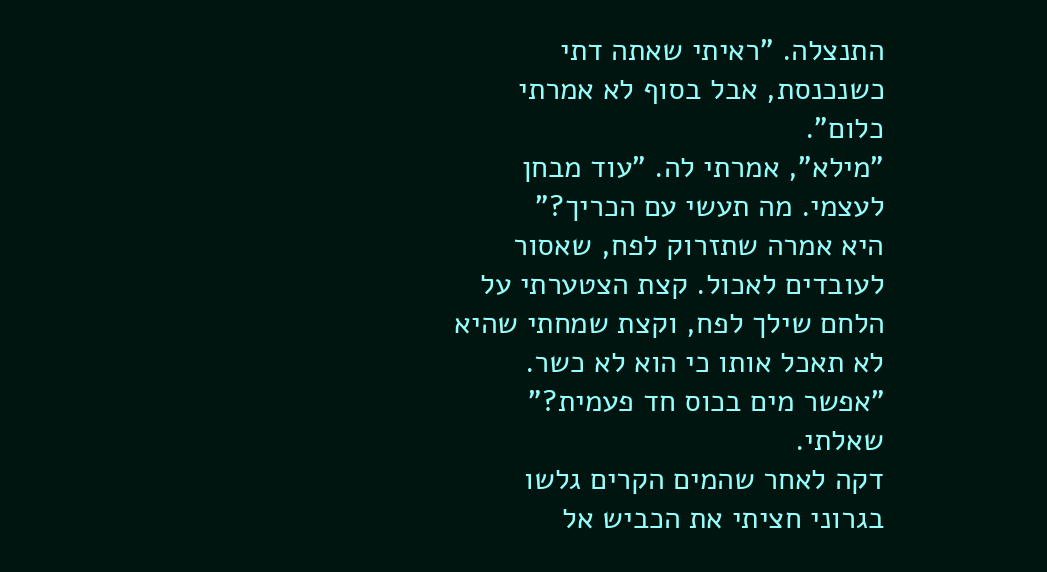התנצלה. "ראיתי שאתה דתי כשנכנסת, אבל בסוף לא אמרתי כלום".
"מילא", אמרתי לה. "עוד מבחן לעצמי. מה תעשי עם הכריך?"
היא אמרה שתזרוק לפח, שאסור לעובדים לאכול. קצת הצטערתי על הלחם שילך לפח, וקצת שמחתי שהיא לא תאכל אותו כי הוא לא כשר. "אפשר מים בכוס חד פעמית?" שאלתי.
דקה לאחר שהמים הקרים גלשו בגרוני חציתי את הכביש אל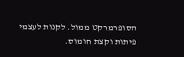הסופרמרקט ממול. לקנות לעצמי פיתות וקצת חומוס.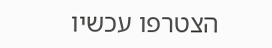הצטרפו עכשיו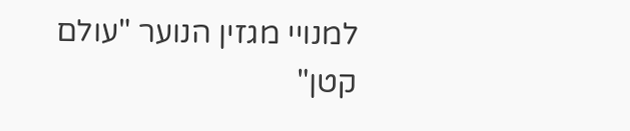למנויי מגזין הנוער "עולם קטן"